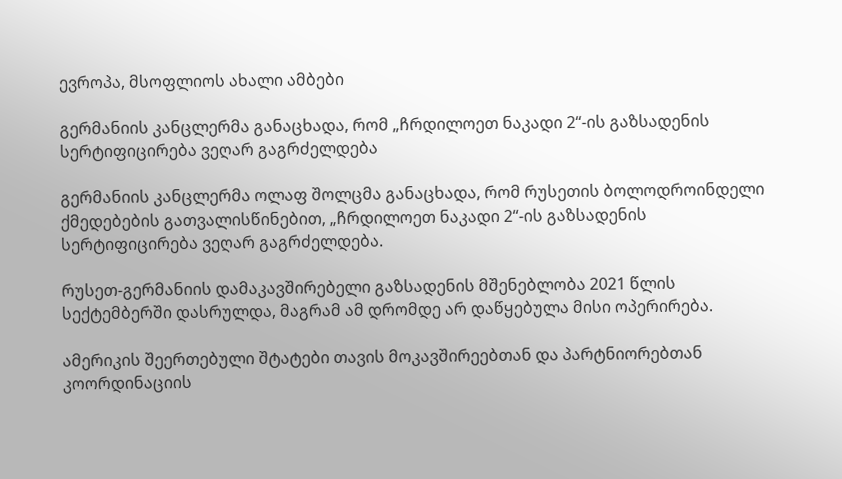ევროპა, მსოფლიოს ახალი ამბები

გერმანიის კანცლერმა განაცხადა, რომ „ჩრდილოეთ ნაკადი 2“-ის გაზსადენის სერტიფიცირება ვეღარ გაგრძელდება

გერმანიის კანცლერმა ოლაფ შოლცმა განაცხადა, რომ რუსეთის ბოლოდროინდელი ქმედებების გათვალისწინებით, „ჩრდილოეთ ნაკადი 2“-ის გაზსადენის სერტიფიცირება ვეღარ გაგრძელდება.

რუსეთ-გერმანიის დამაკავშირებელი გაზსადენის მშენებლობა 2021 წლის სექტემბერში დასრულდა, მაგრამ ამ დრომდე არ დაწყებულა მისი ოპერირება.

ამერიკის შეერთებული შტატები თავის მოკავშირეებთან და პარტნიორებთან კოორდინაციის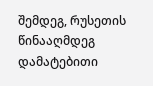შემდეგ, რუსეთის წინააღმდეგ დამატებითი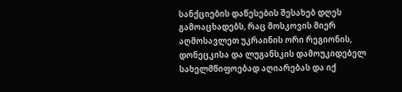სანქციების დაწესების შესახებ დღეს გამოაცხადებს, რაც მოსკოვის მიერ აღმოსავლეთ უკრაინის ორი რეგიონის, დონეცკისა და ლუგანსკის დამოუკიდებელ სახელმწიფოებად აღიარებას და იქ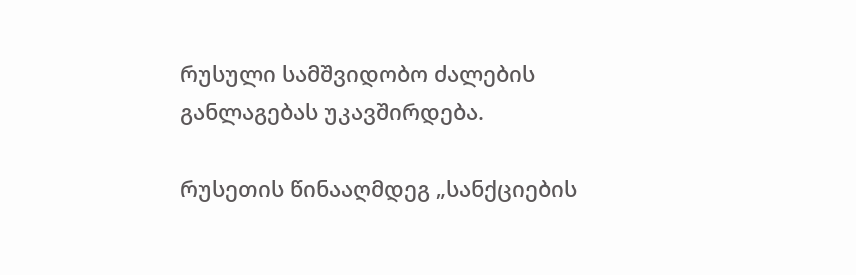რუსული სამშვიდობო ძალების განლაგებას უკავშირდება.

რუსეთის წინააღმდეგ „სანქციების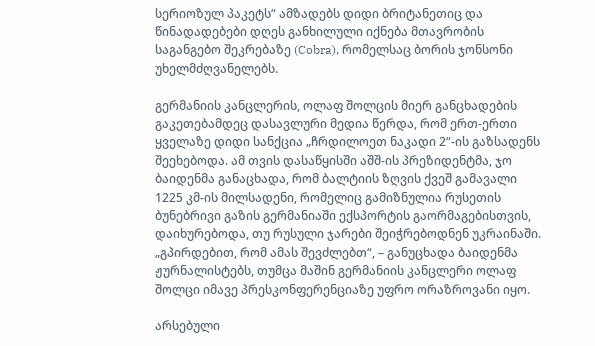სერიოზულ პაკეტს“ ამზადებს დიდი ბრიტანეთიც და წინადადებები დღეს განხილული იქნება მთავრობის საგანგებო შეკრებაზე (Cobra), რომელსაც ბორის ჯონსონი უხელმძღვანელებს.

გერმანიის კანცლერის, ოლაფ შოლცის მიერ განცხადების გაკეთებამდეც დასავლური მედია წერდა, რომ ერთ-ერთი ყველაზე დიდი სანქცია „ჩრდილოეთ ნაკადი 2“-ის გაზსადენს შეეხებოდა. ამ თვის დასაწყისში აშშ-ის პრეზიდენტმა, ჯო ბაიდენმა განაცხადა, რომ ბალტიის ზღვის ქვეშ გამავალი 1225 კმ-ის მილსადენი, რომელიც გამიზნულია რუსეთის ბუნებრივი გაზის გერმანიაში ექსპორტის გაორმაგებისთვის, დაიხურებოდა, თუ რუსული ჯარები შეიჭრებოდნენ უკრაინაში. „გპირდებით, რომ ამას შევძლებთ“, – განუცხადა ბაიდენმა ჟურნალისტებს, თუმცა მაშინ გერმანიის კანცლერი ოლაფ შოლცი იმავე პრესკონფერენციაზე უფრო ორაზროვანი იყო.

არსებული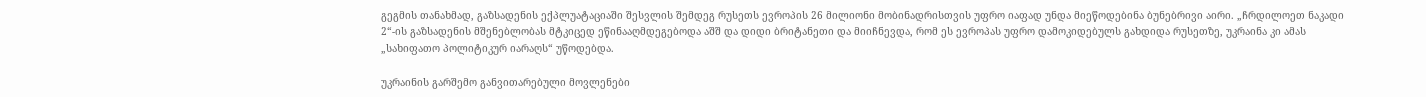გეგმის თანახმად, გაზსადენის ექპლუატაციაში შესვლის შემდეგ რუსეთს ევროპის 26 მილიონი მობინადრისთვის უფრო იაფად უნდა მიეწოდებინა ბუნებრივი აირი. „ჩრდილოეთ ნაკადი 2“-ის გაზსადენის მშენებლობას მტკიცედ ეწინააღმდეგებოდა აშშ და დიდი ბრიტანეთი და მიიჩნევდა, რომ ეს ევროპას უფრო დამოკიდებულს გახდიდა რუსეთზე, უკრაინა კი ამას „სახიფათო პოლიტიკურ იარაღს“ უწოდებდა.

უკრაინის გარშემო განვითარებული მოვლენები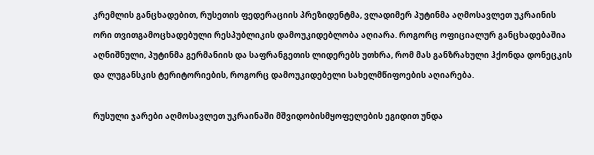კრემლის განცხადებით, რუსეთის ფედერაციის პრეზიდენტმა, ვლადიმერ პუტინმა აღმოსავლეთ უკრაინის ორი თვითგამოცხადებული რესპუბლიკის დამოუკიდებლობა აღიარა. როგორც ოფიციალურ განცხადებაშია აღნიშნული, პუტინმა გერმანიის და საფრანგეთის ლიდერებს უთხრა, რომ მას განზრახული ჰქონდა დონეცკის და ლუგანსკის ტერიტორიების, როგორც დამოუკიდებელი სახელმწიფოების აღიარება.

რუსული ჯარები აღმოსავლეთ უკრაინაში მშვიდობისმყოფელების ეგიდით უნდა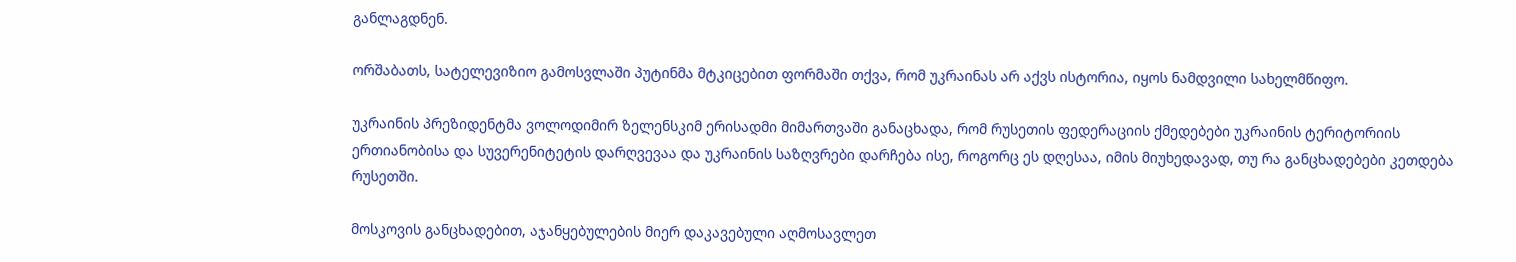განლაგდნენ.

ორშაბათს, სატელევიზიო გამოსვლაში პუტინმა მტკიცებით ფორმაში თქვა, რომ უკრაინას არ აქვს ისტორია, იყოს ნამდვილი სახელმწიფო.

უკრაინის პრეზიდენტმა ვოლოდიმირ ზელენსკიმ ერისადმი მიმართვაში განაცხადა, რომ რუსეთის ფედერაციის ქმედებები უკრაინის ტერიტორიის ერთიანობისა და სუვერენიტეტის დარღვევაა და უკრაინის საზღვრები დარჩება ისე, როგორც ეს დღესაა, იმის მიუხედავად, თუ რა განცხადებები კეთდება რუსეთში.

მოსკოვის განცხადებით, აჯანყებულების მიერ დაკავებული აღმოსავლეთ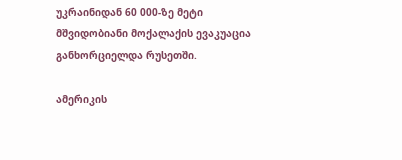უკრაინიდან 60 000-ზე მეტი მშვიდობიანი მოქალაქის ევაკუაცია განხორციელდა რუსეთში.

ამერიკის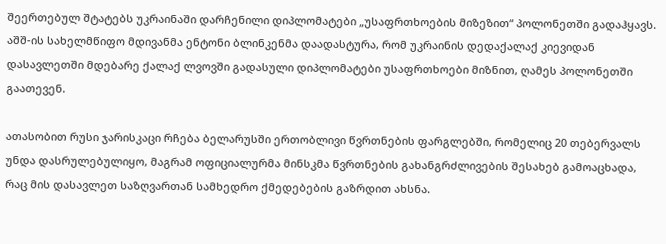შეერთებულ შტატებს უკრაინაში დარჩენილი დიპლომატები „უსაფრთხოების მიზეზით“ პოლონეთში გადაჰყავს. აშშ-ის სახელმწიფო მდივანმა ენტონი ბლინკენმა დაადასტურა, რომ უკრაინის დედაქალაქ კიევიდან დასავლეთში მდებარე ქალაქ ლვოვში გადასული დიპლომატები უსაფრთხოები მიზნით, ღამეს პოლონეთში გაათევენ.

ათასობით რუსი ჯარისკაცი რჩება ბელარუსში ერთობლივი წვრთნების ფარგლებში, რომელიც 20 თებერვალს უნდა დასრულებულიყო, მაგრამ ოფიციალურმა მინსკმა წვრთნების გახანგრძლივების შესახებ გამოაცხადა, რაც მის დასავლეთ საზღვართან სამხედრო ქმედებების გაზრდით ახსნა.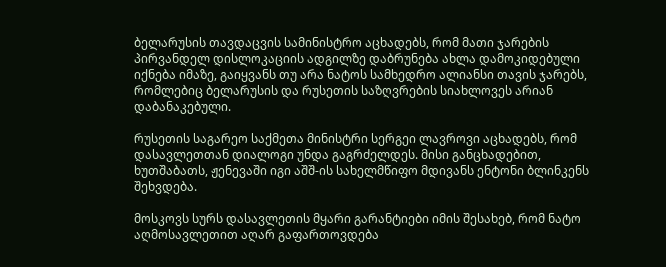ბელარუსის თავდაცვის სამინისტრო აცხადებს, რომ მათი ჯარების პირვანდელ დისლოკაციის ადგილზე დაბრუნება ახლა დამოკიდებული იქნება იმაზე, გაიყვანს თუ არა ნატოს სამხედრო ალიანსი თავის ჯარებს, რომლებიც ბელარუსის და რუსეთის საზღვრების სიახლოვეს არიან დაბანაკებული.

რუსეთის საგარეო საქმეთა მინისტრი სერგეი ლავროვი აცხადებს, რომ დასავლეთთან დიალოგი უნდა გაგრძელდეს. მისი განცხადებით, ხუთშაბათს, ჟენევაში იგი აშშ-ის სახელმწიფო მდივანს ენტონი ბლინკენს შეხვდება.

მოსკოვს სურს დასავლეთის მყარი გარანტიები იმის შესახებ, რომ ნატო აღმოსავლეთით აღარ გაფართოვდება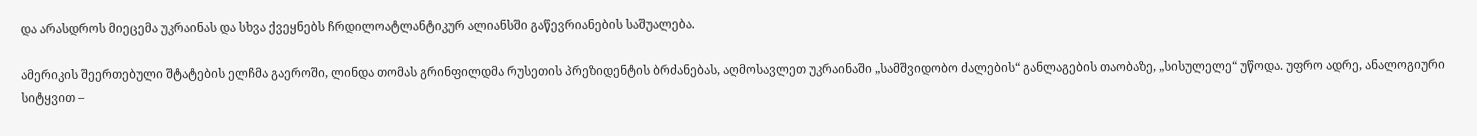და არასდროს მიეცემა უკრაინას და სხვა ქვეყნებს ჩრდილოატლანტიკურ ალიანსში გაწევრიანების საშუალება.

ამერიკის შეერთებული შტატების ელჩმა გაეროში, ლინდა თომას გრინფილდმა რუსეთის პრეზიდენტის ბრძანებას, აღმოსავლეთ უკრაინაში „სამშვიდობო ძალების“ განლაგების თაობაზე, „სისულელე“ უწოდა. უფრო ადრე, ანალოგიური სიტყვით –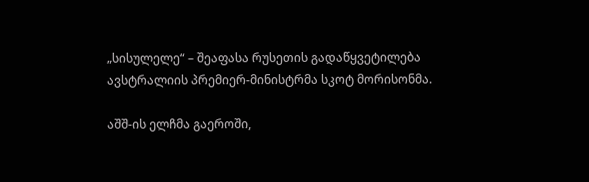„სისულელე“ – შეაფასა რუსეთის გადაწყვეტილება ავსტრალიის პრემიერ-მინისტრმა სკოტ მორისონმა.

აშშ-ის ელჩმა გაეროში,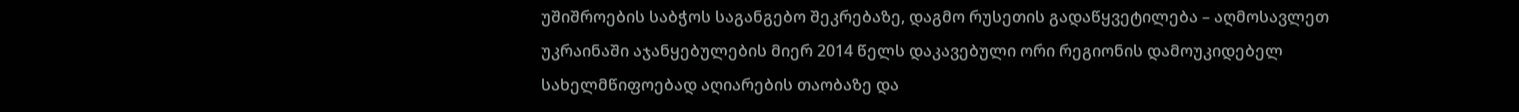უშიშროების საბჭოს საგანგებო შეკრებაზე, დაგმო რუსეთის გადაწყვეტილება – აღმოსავლეთ უკრაინაში აჯანყებულების მიერ 2014 წელს დაკავებული ორი რეგიონის დამოუკიდებელ სახელმწიფოებად აღიარების თაობაზე და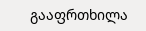გააფრთხილა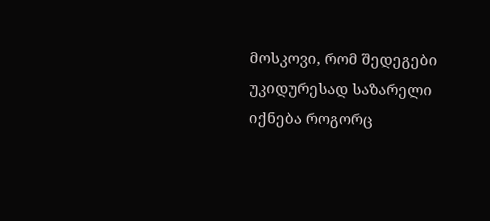მოსკოვი, რომ შედეგები უკიდურესად საზარელი იქნება როგორც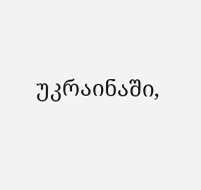უკრაინაში,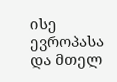ისე ევროპასა და მთელ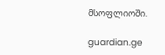მსოფლიოში.

guardian.ge